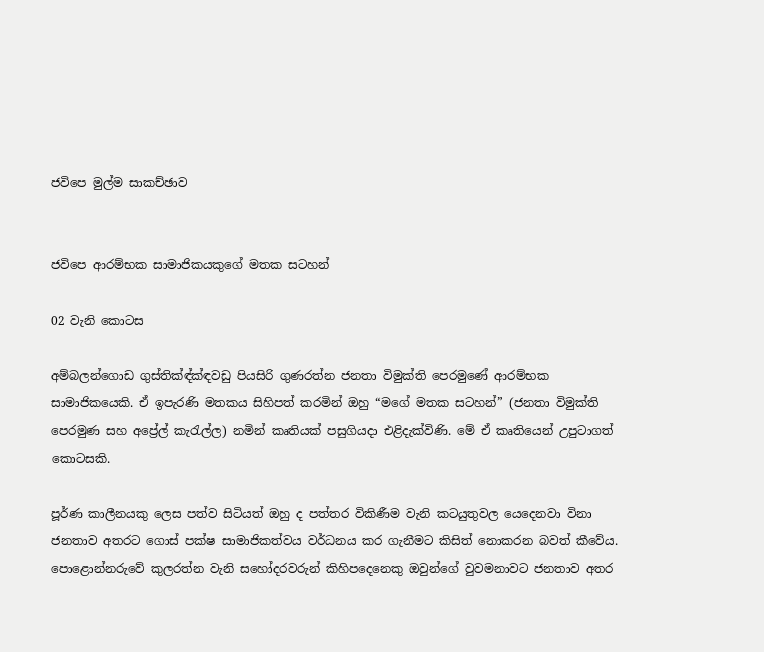ජවිපෙ මුල්ම සාකච්ඡාව


ජවිපෙ ආරම්භක සාමාජිකයකුගේ මතක සටහන්

02 වැනි කොටස

අම්බලන්ගොඩ ගුස්තික්‍ඳ්ක්‍ඳවඩු පියසිරි ගුණරත්න ජනතා විමුක්ති පෙරමුණේ ආරම්භක සාමාජිකයෙකි. ඒ ඉපැරණි මතකය සිහිපත් කරමින් ඔහු “මගේ මතක සටහන්” (ජනතා විමුක්ති පෙරමුණ සහ අප්‍රේල් කැරැල්ල) නමින් කෘතියක් පසුගියදා එළිදැක්විණි. මේ ඒ කෘතියෙන් උපුටාගත් කොටසකි.

පූර්ණ කාලීනයකු ලෙස පත්ව සිටියත් ඔහු ද පත්තර විකිණීම වැනි කටයුතුවල යෙදෙනවා විනා ජනතාව අතරට ගොස් පක්ෂ සාමාජිකත්වය වර්ධනය කර ගැනීමට කිසිත් නොකරන බවත් කීවේය. පොළොන්නරුවේ කුලරත්න වැනි සහෝදරවරුන් කිහිපදෙනෙකු ඔවුන්ගේ වුවමනාවට ජනතාව අතර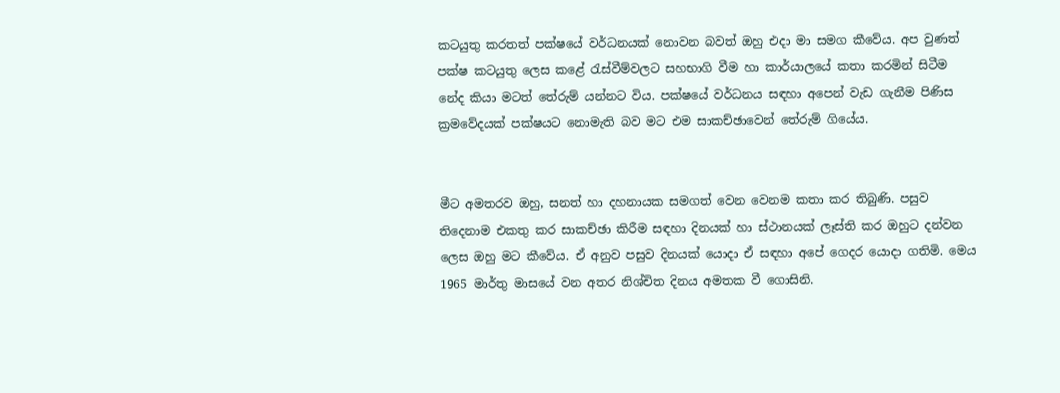කටයුතු කරතත් පක්ෂයේ වර්ධනයක් නොවන බවත් ඔහු එදා මා සමග කීවේය. අප වුණත් පක්ෂ කටයුතු ලෙස කළේ රැස්වීම්වලට සහභාගි වීම හා කාර්යාලයේ කතා කරමින් සිටීම නේද කියා මටත් තේරුම් යන්නට විය. පක්ෂයේ වර්ධනය සඳහා අපෙන් වැඩ ගැනීම පිණිස ක්‍රමවේදයක් පක්ෂයට නොමැති බව මට එම සාකච්ඡාවෙන් තේරුම් ගියේය.


මීට අමතරව ඔහු, සනත් හා දහනායක සමගත් වෙන වෙනම කතා කර තිබුණි. පසුව තිදෙනාම එකතු කර සාකච්ඡා කිරීම සඳහා දිනයක් හා ස්ථානයක් ලෑස්ති කර ඔහුට දන්වන ලෙස ඔහු මට කීවේය. ඒ අනුව පසුව දිනයක් යොදා ඒ සඳහා අපේ ගෙදර යොදා ගතිමි. මෙය 1965 මාර්තු මාසයේ වන අතර නිශ්චිත දිනය අමතක වී ගොසිනි.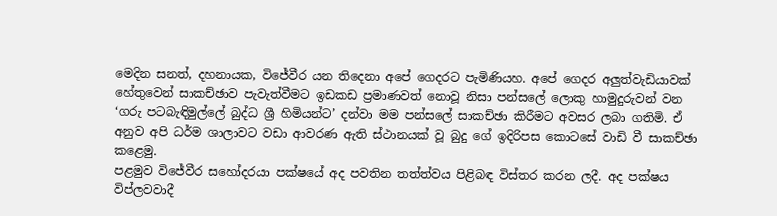මෙදින සනත්, දහනායක, විජේවීර යන තිදෙනා අපේ ගෙදරට පැමිණියහ. අපේ ගෙදර අලුත්වැඩියාවක් හේතුවෙන් සාකච්ඡාව පැවැත්වීමට ඉඩකඩ ප්‍රමාණවත් නොවූ නිසා පන්සලේ ලොකු හාමුදුරුවන් වන ‘ගරු පටබැඳිමුල්ලේ බුද්ධ ශ්‍රී හිමියන්ට’ දන්වා මම පන්සලේ සාකච්ඡා කිරීමට අවසර ලබා ගතිමි. ඒ අනුව අපි ධර්ම ශාලාවට වඩා ආවරණ ඇති ස්ථානයක් වූ බුදු ගේ ඉදිරිපස කොටසේ වාඩි වී සාකච්ඡා කළෙමු.
පළමුව විජේවීර සහෝදරයා පක්ෂයේ අද පවතින තත්ත්වය පිළිබඳ විස්තර කරන ලදී. අද පක්ෂය විප්ලවවාදී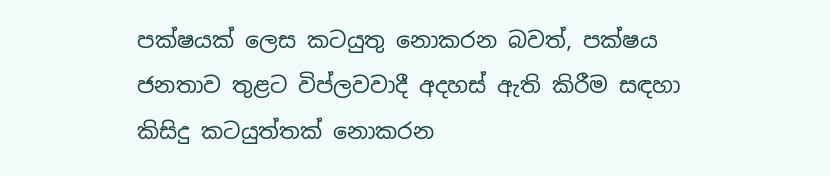පක්ෂයක් ලෙස කටයුතු නොකරන බවත්, පක්ෂය ජනතාව තුළට විප්ලවවාදී අදහස් ඇති කිරීම සඳහා කිසිදු කටයුත්තක් නොකරන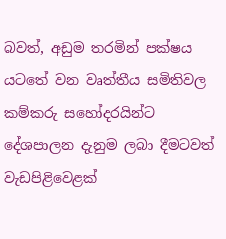බවත්, අඩුම තරමින් පක්ෂය යටතේ වන වෘත්තීය සමිතිවල කම්කරු සහෝදරයින්ට දේශපාලන දැනුම ලබා දීමටවත් වැඩපිළිවෙළක්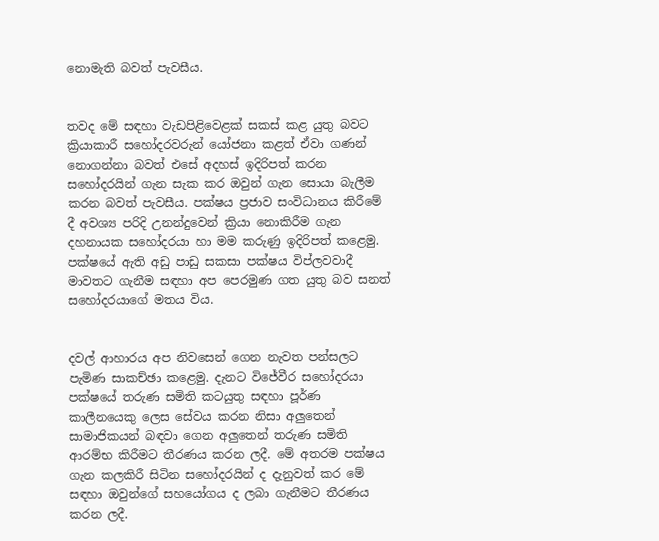නොමැති බවත් පැවසීය.


තවද මේ සඳහා වැඩපිළිවෙළක් සකස් කළ යුතු බවට ක්‍රියාකාරී සහෝදරවරුන් යෝජනා කළත් ඒවා ගණන් නොගන්නා බවත් එසේ අදහස් ඉදිරිපත් කරන සහෝදරයින් ගැන සැක කර ඔවුන් ගැන සොයා බැලීම කරන බවත් පැවසීය. පක්ෂය ප්‍රජාව සංවිධානය කිරීමේ දී අවශ්‍ය පරිදි උනන්දුවෙන් ක්‍රියා නොකිරීම ගැන දහනායක සහෝදරයා හා මම කරුණු ඉදිරිපත් කළෙමු. පක්ෂයේ ඇති අඩු පාඩු සකසා පක්ෂය විප්ලවවාදී මාවතට ගැනීම සඳහා අප පෙරමුණ ගත යුතු බව සනත් සහෝදරයාගේ මතය විය.


දවල් ආහාරය අප නිවසෙන් ගෙන නැවත පන්සලට පැමිණ සාකච්ඡා කළෙමු. දැනට විජේවීර සහෝදරයා පක්ෂයේ තරුණ සමිති කටයුතු සඳහා පූර්ණ කාලීනයෙකු ලෙස සේවය කරන නිසා අලුතෙන් සාමාජිකයන් බඳවා ගෙන අලුතෙන් තරුණ සමිති ආරම්භ කිරීමට තීරණය කරන ලදී. මේ අතරම පක්ෂය ගැන කලකිරී සිටින සහෝදරයින් ද දැනුවත් කර මේ සඳහා ඔවුන්ගේ සහයෝගය ද ලබා ගැනීමට තීරණය කරන ලදී.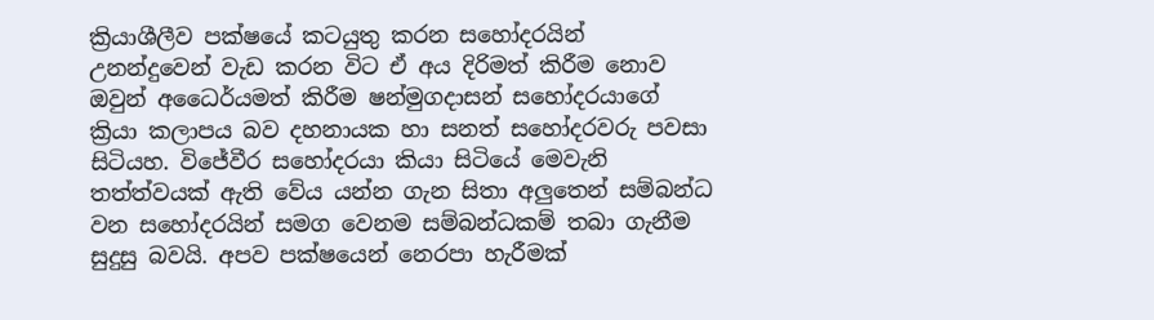ක්‍රියාශීලීව පක්ෂයේ කටයුතු කරන සහෝදරයින් උනන්දුවෙන් වැඩ කරන විට ඒ අය දිරිමත් කිරීම නොව ඔවුන් අධෛර්යමත් කිරීම ෂන්මුගදාසන් සහෝදරයාගේ ක්‍රියා කලාපය බව දහනායක හා සනත් සහෝදරවරු පවසා සිටියහ. විජේවීර සහෝදරයා කියා සිටියේ මෙවැනි තත්ත්වයක් ඇති වේය යන්න ගැන සිතා අලුතෙන් සම්බන්ධ වන සහෝදරයින් සමග වෙනම සම්බන්ධකම් තබා ගැනීම සුදුසු බවයි. අපව පක්ෂයෙන් නෙරපා හැරීමක්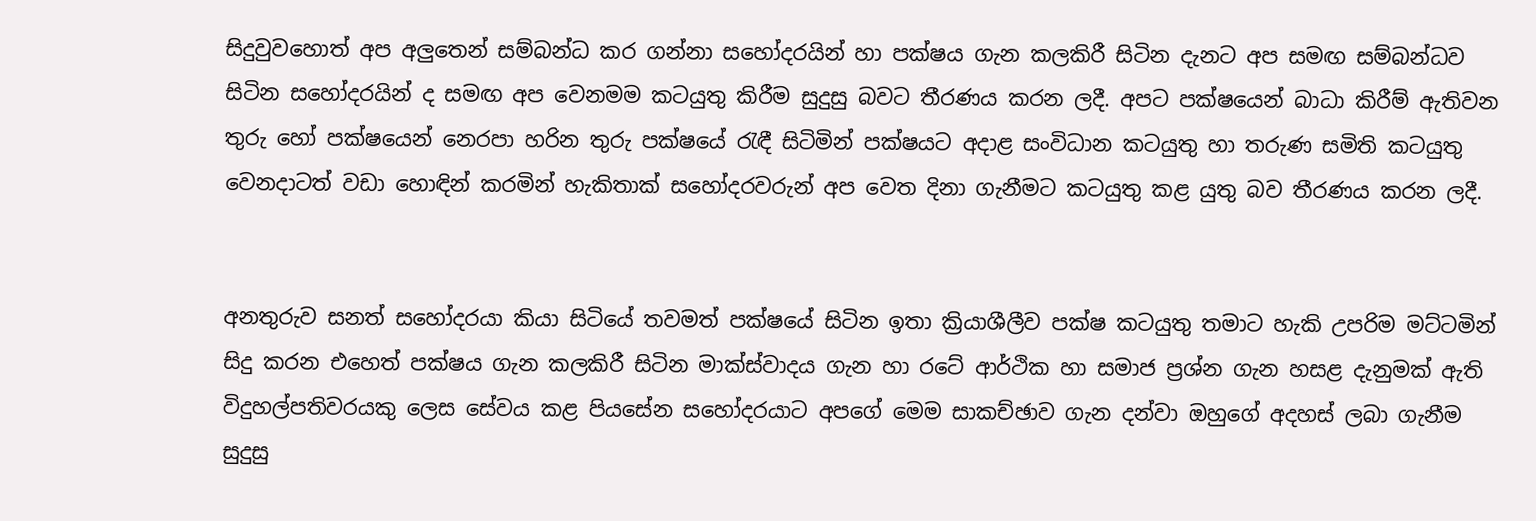සිදුවුවහොත් අප අලුතෙන් සම්බන්ධ කර ගන්නා සහෝදරයින් හා පක්ෂය ගැන කලකිරී සිටින දැනට අප සමඟ සම්බන්ධව සිටින සහෝදරයින් ද සමඟ අප වෙනමම කටයුතු කිරීම සුදුසු බවට තීරණය කරන ලදී. අපට පක්ෂයෙන් බාධා කිරීම් ඇතිවන තුරු හෝ පක්ෂයෙන් නෙරපා හරින තුරු පක්ෂයේ රැඳී සිටිමින් පක්ෂයට අදාළ සංවිධාන කටයුතු හා තරුණ සමිති කටයුතු වෙනදාටත් වඩා හොඳින් කරමින් හැකිතාක් සහෝදරවරුන් අප වෙත දිනා ගැනීමට කටයුතු කළ යුතු බව තීරණය කරන ලදී.


අනතුරුව සනත් සහෝදරයා කියා සිටියේ තවමත් පක්ෂයේ සිටින ඉතා ක්‍රියාශීලීව පක්ෂ කටයුතු තමාට හැකි උපරිම මට්ටමින් සිදු කරන එහෙත් පක්ෂය ගැන කලකිරී සිටින මාක්ස්වාදය ගැන හා රටේ ආර්ථික හා සමාජ ප්‍රශ්න ගැන හසළ දැනුමක් ඇති විදුහල්පතිවරයකු ලෙස සේවය කළ පියසේන සහෝදරයාට අපගේ මෙම සාකච්ඡාව ගැන දන්වා ඔහුගේ අදහස් ලබා ගැනීම සුදුසු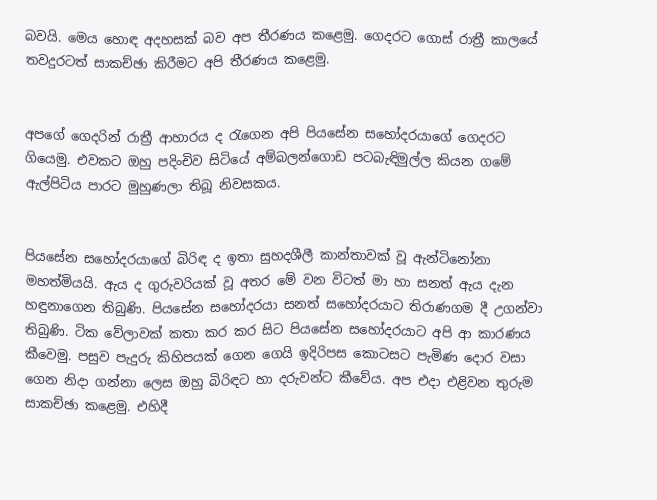බවයි. මෙය හොඳ අදහසක් බව අප තීරණය කළෙමු. ගෙදරට ගොස් රාත්‍රී කාලයේ තවදුරටත් සාකච්ඡා කිරීමට අපි තීරණය කළෙමු.


අපගේ ගෙදරින් රාත්‍රී ආහාරය ද රැගෙන අපි පියසේන සහෝදරයාගේ ගෙදරට ගියෙමු. එවකට ඔහු පදිංචිව සිටියේ අම්බලන්ගොඩ පටබැඳිමුල්ල කියන ගමේ ඇල්පිටිය පාරට මුහුණලා තිබූ නිවසකය.


පියසේන සහෝදරයාගේ බිරිඳ ද ඉතා සුහදශීලී කාන්තාවක් වූ ඇන්ටිනෝනා මහත්මියයි. ඇය ද ගුරුවරියක් වූ අතර මේ වන විටත් මා හා සනත් ඇය දැන හඳුනාගෙන තිබුණි. පියසේන සහෝදරයා සනත් සහෝදරයාට තිරාණගම දී උගන්වා තිබුණි. ටික වේලාවක් කතා කර කර සිට පියසේන සහෝදරයාට අපි ආ කාරණය කීවෙමු. පසුව පැදුරු කිහිපයක් ගෙන ගෙයි ඉදිරිපස කොටසට පැමිණ දොර වසා ගෙන නිදා ගන්නා ලෙස ඔහු බිරිඳට හා දරුවන්ට කීවේය. අප එදා එළිවන තුරුම සාකච්ඡා කළෙමු. එහිදී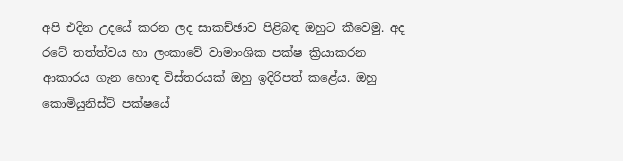අපි එදින උදයේ කරන ලද සාකච්ඡාව පිළිබඳ ඔහුට කීවෙමු. අද රටේ තත්ත්වය හා ලංකාවේ වාමාංශික පක්ෂ ක්‍රියාකරන ආකාරය ගැන හොඳ විස්තරයක් ඔහු ඉදිරිපත් කළේය. ඔහු කොමියුනිස්ට් පක්ෂයේ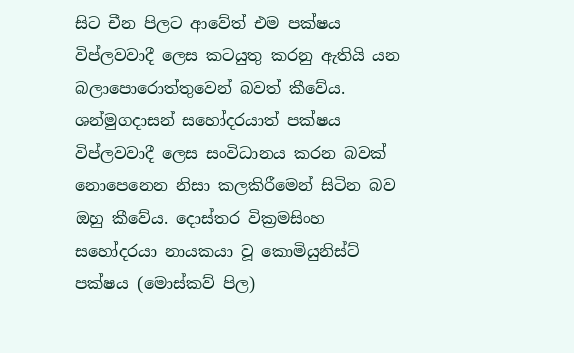සිට චීන පිලට ආවේත් එම පක්ෂය විප්ලවවාදී ලෙස කටයුතු කරනු ඇතියි යන බලාපොරොත්තුවෙන් බවත් කීවේය. ශන්මුගදාසන් සහෝදරයාත් පක්ෂය විප්ලවවාදී ලෙස සංවිධානය කරන බවක් නොපෙනෙන නිසා කලකිරීමෙන් සිටින බව ඔහු කීවේය. දොස්තර වික්‍රමසිංහ සහෝදරයා නායකයා වූ කොමියුනිස්ට් පක්ෂය (මොස්කව් පිල)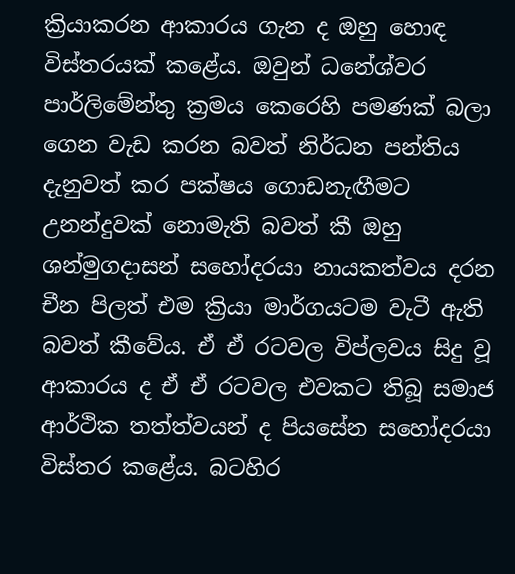ක්‍රියාකරන ආකාරය ගැන ද ඔහු හොඳ විස්තරයක් කළේය. ඔවුන් ධනේශ්වර පාර්ලිමේන්තු ක්‍රමය කෙරෙහි පමණක් බලා ගෙන වැඩ කරන බවත් නිර්ධන පන්තිය දැනුවත් කර පක්ෂය ගොඩනැඟීමට උනන්දුවක් නොමැති බවත් කී ඔහු ශන්මුගදාසන් සහෝදරයා නායකත්වය දරන චීන පිලත් එම ක්‍රියා මාර්ගයටම වැටී ඇති බවත් කීවේය. ඒ ඒ රටවල විප්ලවය සිදු වූ ආකාරය ද ඒ ඒ රටවල එවකට තිබූ සමාජ ආර්ථික තත්ත්වයන් ද පියසේන සහෝදරයා විස්තර කළේය. බටහිර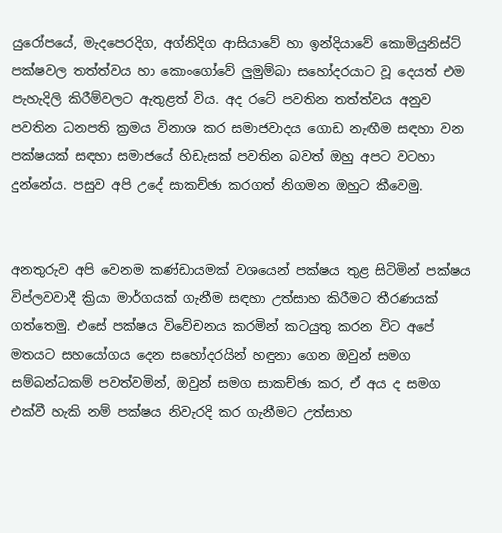යුරෝපයේ, මැදපෙරදිග, අග්නිදිග ආසියාවේ හා ඉන්දියාවේ කොමියුනිස්ට් පක්ෂවල තත්ත්වය හා කොංගෝවේ ලුමුම්බා සහෝදරයාට වූ දෙයත් එම පැහැදිලි කිරීම්වලට ඇතුළත් විය. අද රටේ පවතින තත්ත්වය අනුව පවතින ධනපති ක්‍රමය විනාශ කර සමාජවාදය ගොඩ නැඟීම සඳහා වන පක්ෂයක් සඳහා සමාජයේ හිඩැසක් පවතින බවත් ඔහු අපට වටහා දුන්නේය. පසුව අපි උදේ සාකච්ඡා කරගත් නිගමන ඔහුට කීවෙමු.


අනතුරුව අපි වෙනම කණ්ඩායමක් වශයෙන් පක්ෂය තුළ සිටිමින් පක්ෂය විප්ලවවාදී ක්‍රියා මාර්ගයක් ගැනීම සඳහා උත්සාහ කිරීමට තීරණයක් ගත්තෙමු. එසේ පක්ෂය විවේචනය කරමින් කටයුතු කරන විට අපේ මතයට සහයෝගය දෙන සහෝදරයින් හඳුනා ගෙන ඔවුන් සමග සම්බන්ධකම් පවත්වමින්, ඔවුන් සමග සාකච්ඡා කර, ඒ අය ද සමග එක්වී හැකි නම් පක්ෂය නිවැරදි කර ගැනීමට උත්සාහ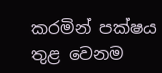කරමින් පක්ෂය තුළ වෙනම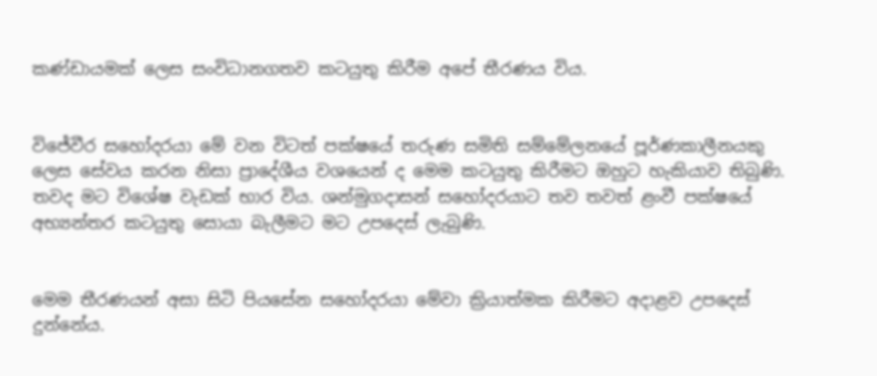කණ්ඩායමක් ලෙස සංවිධානගතව කටයුතු කිරීම අපේ තීරණය විය.


විජේවීර සහෝදරයා මේ වන විටත් පක්ෂයේ තරුණ සමිති සම්මේලනයේ පූර්ණකාලීනයකු ලෙස සේවය කරන නිසා ප්‍රාදේශීය වශයෙන් ද මෙම කටයුතු කිරීමට ඔහුට හැකියාව තිබුණි. තවද මට විශේෂ වැඩක් භාර විය. ශන්මුගදාසන් සහෝදරයාට තව තවත් ළංවී පක්ෂයේ අභ්‍යන්තර කටයුතු සොයා බැලීමට මට උපදෙස් ලැබුණි.


මෙම තීරණයන් අසා සිටි පියසේන සහෝදරයා මේවා ක්‍රියාත්මක කිරීමට අදාළව උපදෙස් දුන්නේය.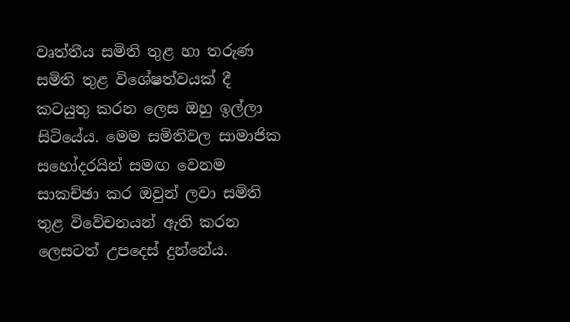වෘත්තීය සමිති තුළ හා තරුණ සමිති තුළ විශේෂත්වයක් දී කටයුතු කරන ලෙස ඔහු ඉල්ලා සිටියේය. මෙම සමිතිවල සාමාජික සහෝදරයින් සමඟ වෙනම සාකච්ඡා කර ඔවුන් ලවා සමිති තුළ විවේචනයන් ඇති කරන ලෙසටත් උපදෙස් දුන්නේය.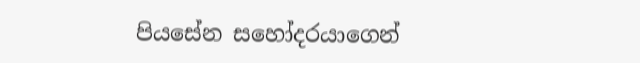පියසේන සහෝදරයාගෙන්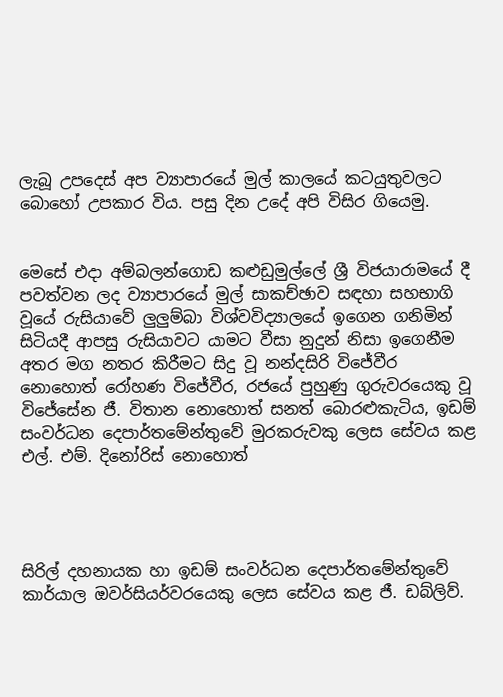ලැබූ උපදෙස් අප ව්‍යාපාරයේ මුල් කාලයේ කටයුතුවලට බොහෝ උපකාර විය. පසු දින උදේ අපි විසිර ගියෙමු.


මෙසේ එදා අම්බලන්ගොඩ කළුඩුමුල්ලේ ශ්‍රී විජයාරාමයේ දී පවත්වන ලද ව්‍යාපාරයේ මුල් සාකච්ඡාව සඳහා සහභාගි වූයේ රුසියාවේ ලුලුම්බා විශ්වවිද්‍යාලයේ ඉගෙන ගනිමින් සිටියදී ආපසු රුසියාවට යාමට වීසා නුදුන් නිසා ඉගෙනීම අතර මග නතර කිරීමට සිදු වූ නන්දසිරි විජේවීර නොහොත් රෝහණ විජේවීර, රජයේ පුහුණු ගුරුවරයෙකු වූ විජේසේන ජී. විතාන නොහොත් සනත් බොරළුකැටිය, ඉඩම් සංවර්ධන දෙපාර්තමේන්තුවේ මුරකරුවකු ලෙස සේවය කළ එල්. එම්. දිනෝරිස් නොහොත්




සිරිල් දහනායක හා ඉඩම් සංවර්ධන දෙපාර්තමේන්තුවේ කාර්යාල ඔවර්සියර්වරයෙකු ලෙස සේවය කළ ජී. ඩබ්ලිව්.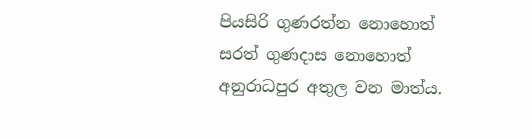පියසිරි ගුණරත්න නොහොත් සරත් ගුණදාස නොහොත් අනුරාධපුර අතුල වන මාත්ය.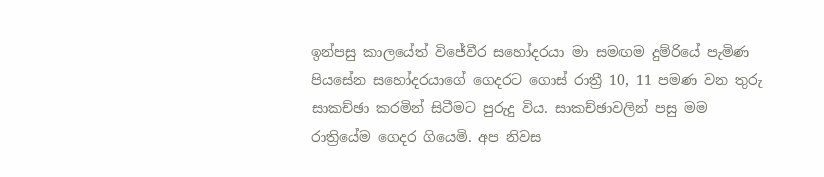ඉන්පසු කාලයේත් විජේවීර සහෝදරයා මා සමඟම දුම්රියේ පැමිණ පියසේන සහෝදරයාගේ ගෙදරට ගොස් රාත්‍රී 10, 11 පමණ වන තුරු සාකච්ඡා කරමින් සිටීමට පුරුදු විය. සාකච්ඡාවලින් පසු මම රාත්‍රියේම ගෙදර ගියෙමි. අප නිවස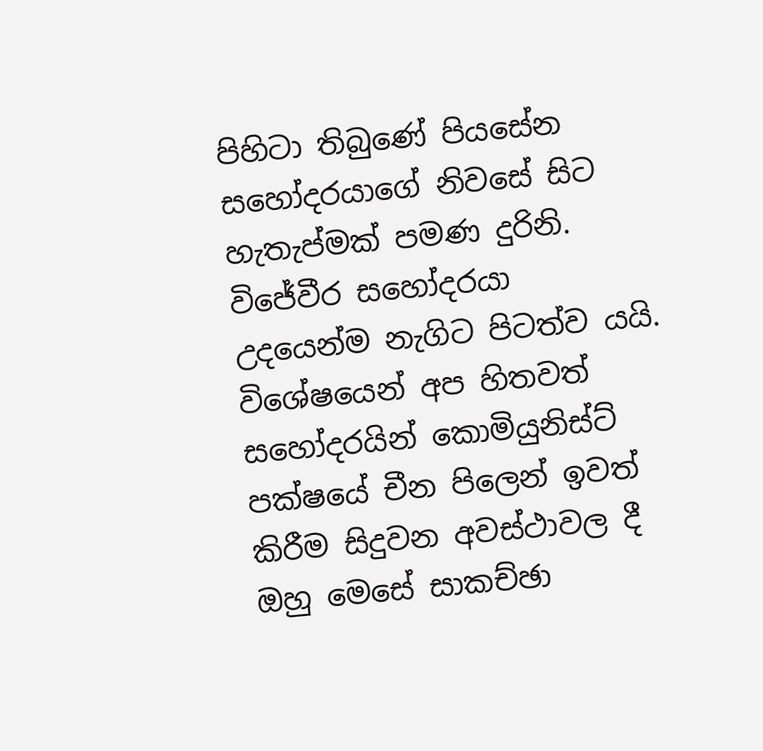පිහිටා තිබුණේ පියසේන සහෝදරයාගේ නිවසේ සිට හැතැප්මක් පමණ දුරිනි. විජේවීර සහෝදරයා උදයෙන්ම නැගිට පිටත්ව යයි. විශේෂයෙන් අප හිතවත් සහෝදරයින් කොමියුනිස්ට් පක්ෂයේ චීන පිලෙන් ඉවත් කිරීම සිදුවන අවස්ථාවල දී ඔහු මෙසේ සාකච්ඡා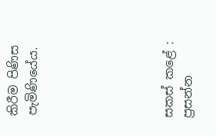කිරීම පිණිස පැමිණියේය.






සකස් කළේ :
ප්‍රසන්න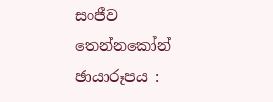සංජීව තෙන්නකෝන්
ඡායාරූපය :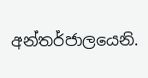අන්තර්ජාලයෙනි.